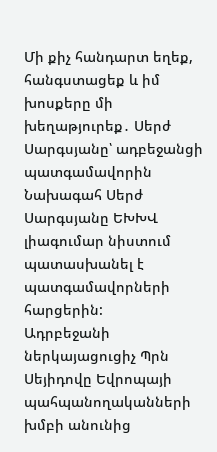Մի քիչ հանդարտ եղեք, հանգստացեք և իմ խոսքերը մի խեղաթյուրեք․ Սերժ Սարգսյանը՝ ադբեջանցի պատգամավորին
Նախագահ Սերժ Սարգսյանը ԵԽԽՎ լիագումար նիստում պատասխանել է պատգամավորների հարցերին:
Ադրբեջանի ներկայացուցիչ Պրն Սեյիդովը Եվրոպայի պահպանողականների խմբի անունից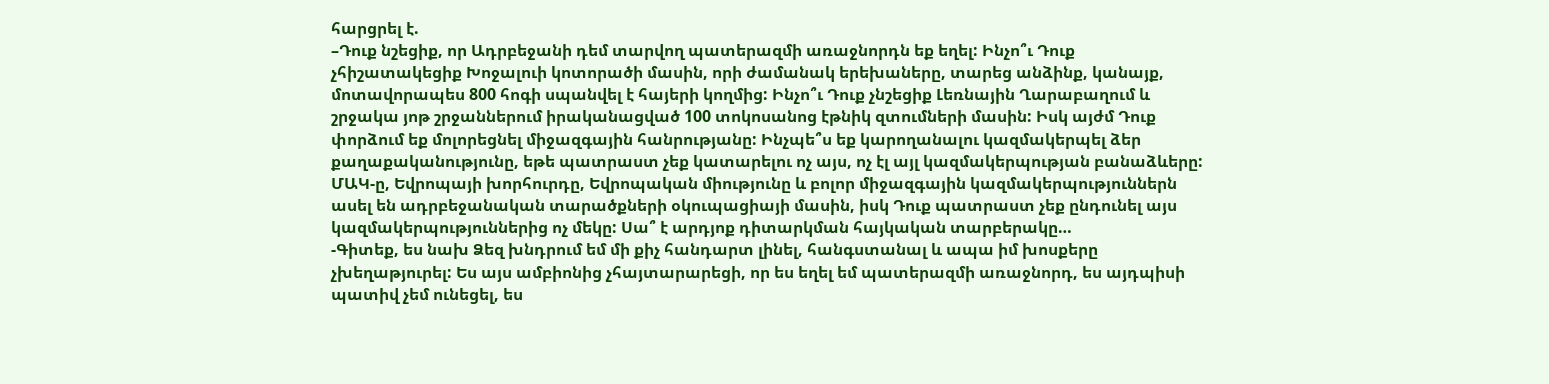հարցրել է.
–Դուք նշեցիք, որ Ադրբեջանի դեմ տարվող պատերազմի առաջնորդն եք եղել: Ինչո՞ւ Դուք չհիշատակեցիք Խոջալուի կոտորածի մասին, որի ժամանակ երեխաները, տարեց անձինք, կանայք, մոտավորապես 800 հոգի սպանվել է հայերի կողմից: Ինչո՞ւ Դուք չնշեցիք Լեռնային Ղարաբաղում և շրջակա յոթ շրջաններում իրականացված 100 տոկոսանոց էթնիկ զտումների մասին: Իսկ այժմ Դուք փորձում եք մոլորեցնել միջազգային հանրությանը: Ինչպե՞ս եք կարողանալու կազմակերպել ձեր քաղաքականությունը, եթե պատրաստ չեք կատարելու ոչ այս, ոչ էլ այլ կազմակերպության բանաձևերը: ՄԱԿ-ը, Եվրոպայի խորհուրդը, Եվրոպական միությունը և բոլոր միջազգային կազմակերպություններն ասել են ադրբեջանական տարածքների օկուպացիայի մասին, իսկ Դուք պատրաստ չեք ընդունել այս կազմակերպություններից ոչ մեկը: Սա՞ է արդյոք դիտարկման հայկական տարբերակը…
-Գիտեք, ես նախ Ձեզ խնդրում եմ մի քիչ հանդարտ լինել, հանգստանալ և ապա իմ խոսքերը չխեղաթյուրել: Ես այս ամբիոնից չհայտարարեցի, որ ես եղել եմ պատերազմի առաջնորդ, ես այդպիսի պատիվ չեմ ունեցել, ես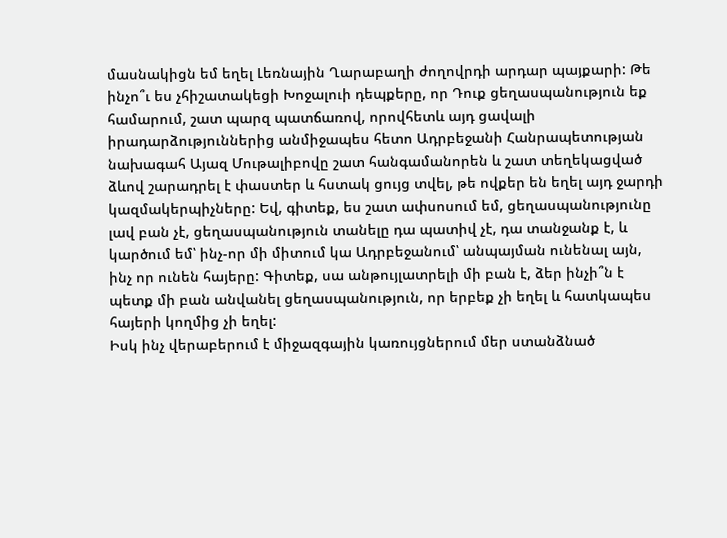մասնակիցն եմ եղել Լեռնային Ղարաբաղի ժողովրդի արդար պայքարի: Թե ինչո՞ւ ես չհիշատակեցի Խոջալուի դեպքերը, որ Դուք ցեղասպանություն եք համարում, շատ պարզ պատճառով, որովհետև այդ ցավալի իրադարձություններից անմիջապես հետո Ադրբեջանի Հանրապետության նախագահ Այազ Մութալիբովը շատ հանգամանորեն և շատ տեղեկացված ձևով շարադրել է փաստեր և հստակ ցույց տվել, թե ովքեր են եղել այդ ջարդի կազմակերպիչները: Եվ, գիտեք, ես շատ ափսոսում եմ, ցեղասպանությունը լավ բան չէ, ցեղասպանություն տանելը դա պատիվ չէ, դա տանջանք է, և կարծում եմ՝ ինչ-որ մի միտում կա Ադրբեջանում՝ անպայման ունենալ այն, ինչ որ ունեն հայերը: Գիտեք, սա անթույլատրելի մի բան է, ձեր ինչի՞ն է պետք մի բան անվանել ցեղասպանություն, որ երբեք չի եղել և հատկապես հայերի կողմից չի եղել:
Իսկ ինչ վերաբերում է միջազգային կառույցներում մեր ստանձնած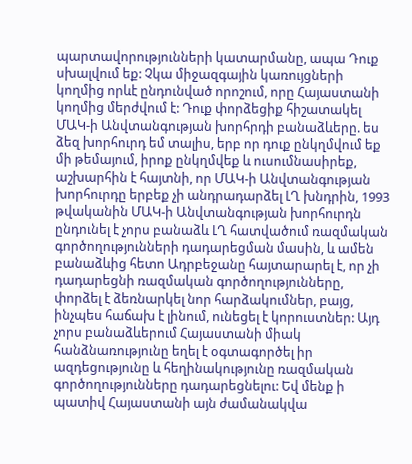պարտավորությունների կատարմանը, ապա Դուք սխալվում եք: Չկա միջազգային կառույցների կողմից որևէ ընդունված որոշում, որը Հայաստանի կողմից մերժվում է: Դուք փորձեցիք հիշատակել ՄԱԿ-ի Անվտանգության խորհրդի բանաձևերը. ես ձեզ խորհուրդ եմ տալիս, երբ որ դուք ընկղմվում եք մի թեմայում, իրոք ընկղմվեք և ուսումնասիրեք, աշխարհին է հայտնի, որ ՄԱԿ-ի Անվտանգության խորհուրդը երբեք չի անդրադարձել ԼՂ խնդրին, 1993 թվականին ՄԱԿ-ի Անվտանգության խորհուրդն ընդունել է չորս բանաձև ԼՂ հատվածում ռազմական գործողությունների դադարեցման մասին, և ամեն բանաձևից հետո Ադրբեջանը հայտարարել է, որ չի դադարեցնի ռազմական գործողությունները, փորձել է ձեռնարկել նոր հարձակումներ, բայց, ինչպես հաճախ է լինում, ունեցել է կորուստներ: Այդ չորս բանաձևերում Հայաստանի միակ հանձնառությունը եղել է օգտագործել իր ազդեցությունը և հեղինակությունը ռազմական գործողությունները դադարեցնելու: Եվ մենք ի պատիվ Հայաստանի այն ժամանակվա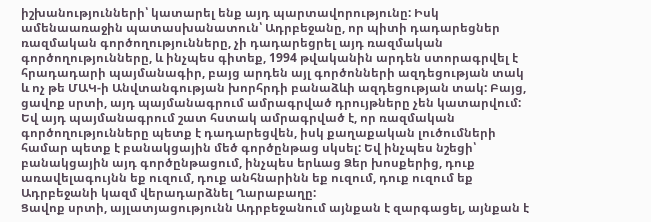իշխանությունների՝ կատարել ենք այդ պարտավորությունը: Իսկ ամենաառաջին պատասխանատուն՝ Ադրբեջանը, որ պիտի դադարեցներ ռազմական գործողությունները, չի դադարեցրել այդ ռազմական գործողությունները, և ինչպես գիտեք, 1994 թվականին արդեն ստորագրվել է հրադադարի պայմանագիր, բայց արդեն այլ գործոնների ազդեցության տակ և ոչ թե ՄԱԿ-ի Անվտանգության խորհրդի բանաձևի ազդեցության տակ: Բայց, ցավոք սրտի, այդ պայմանագրում ամրագրված դրույթները չեն կատարվում: Եվ այդ պայմանագրում շատ հստակ ամրագրված է, որ ռազմական գործողությունները պետք է դադարեցվեն, իսկ քաղաքական լուծումների համար պետք է բանակցային մեծ գործընթաց սկսել: Եվ ինչպես նշեցի՝ բանակցային այդ գործընթացում, ինչպես երևաց Ձեր խոսքերից, դուք առավելագույնն եք ուզում, դուք անհնարինն եք ուզում, դուք ուզում եք Ադրբեջանի կազմ վերադարձնել Ղարաբաղը:
Ցավոք սրտի, այլատյացությունն Ադրբեջանում այնքան է զարգացել, այնքան է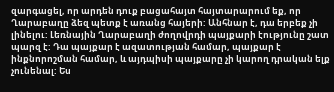զարգացել, որ արդեն դուք բացահայտ հայտարարում եք, որ Ղարաբաղը ձեզ պետք է առանց հայերի: Անհնար է, դա երբեք չի լինելու: Լեռնային Ղարաբաղի ժողովրդի պայքարի էությունը շատ պարզ է: Դա պայքար է ազատության համար, պայքար է ինքնորոշման համար, և այդպիսի պայքարը չի կարող դրական ելք չունենալ: Ես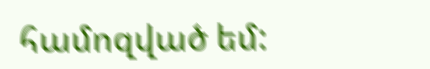համոզված եմ: